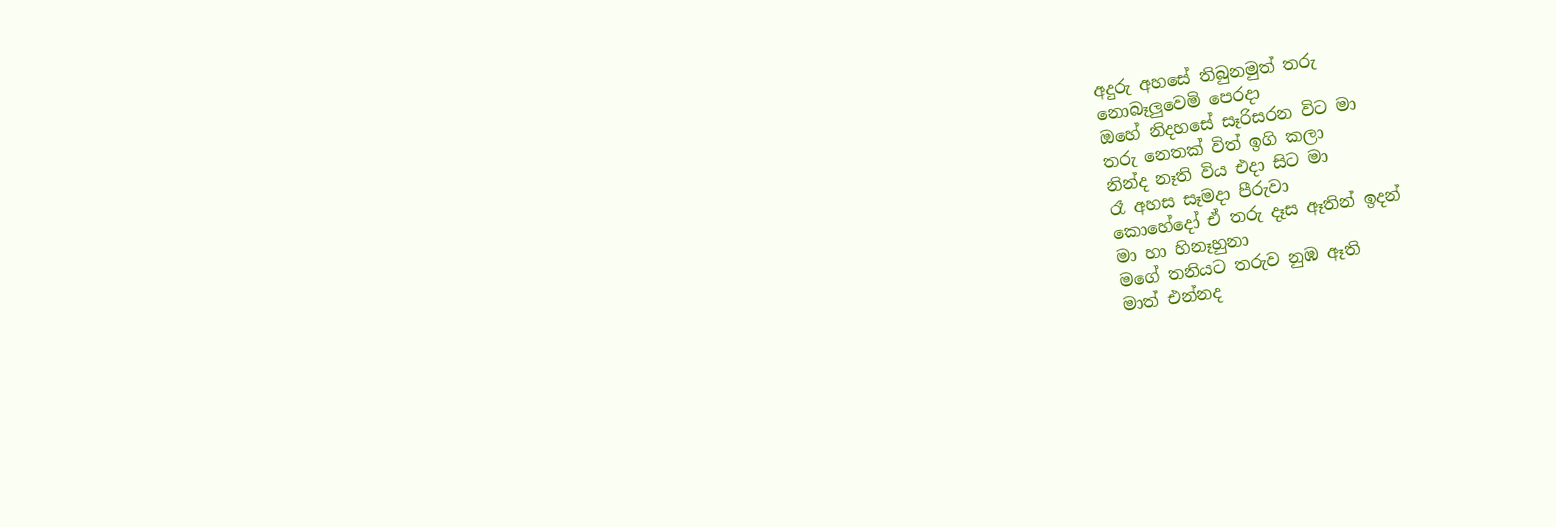අදුරු අහසේ තිබුනමුත් තරු
නොබෑලුවෙමි පෙරදා
ඔහේ නිදහසේ සෑරිසරන විට මා
තරු නෙතක් විත් ඉගි කලා
නින්ද නෑති විය එදා සිට මා
රෑ අහස සෑමදා පීරුවා
කොහේදෝ ඒ තරු දෑස ඈතින් ඉදන්
මා හා හිනෑහුනා
මගේ තනියට තරුව නුඹ ඈති
මාත් එන්නද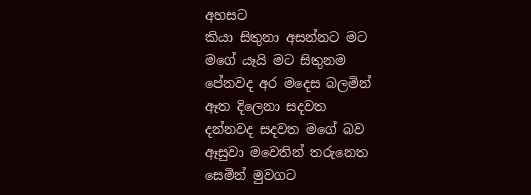අහසට
කියා සිතුනා අසන්නට මට
මගේ යෑයි මට සිතුනම
පේනවද අර මදෙස බලමින්
ඈත දිලෙනා සදවත
දන්නවද සදවත මගේ බව
ඈසුවා මවෙතින් තරුනෙත
සෙමින් මුවගට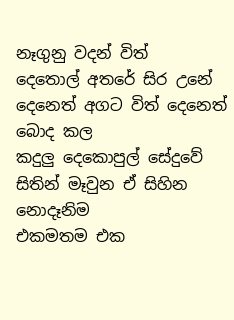නෑගුනු වදන් විත්
දෙතොල් අතරේ සිර උනේ
දෙනෙත් අගට විත් දෙනෙත් බොද කල
කදුලු දෙකොපුල් සේදුවේ
සිතින් මෑවුන ඒ සිහින නොදෑනිම
එකමතම එක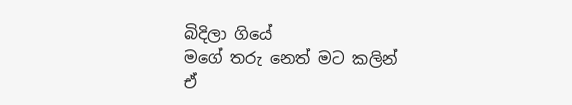බිදිලා ගියේ
මගේ තරු නෙත් මට කලින්
ඒ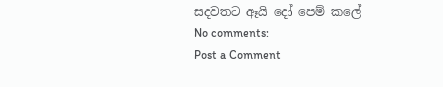සදවතට ඈයි දෝ පෙම් කලේ
No comments:
Post a Comment